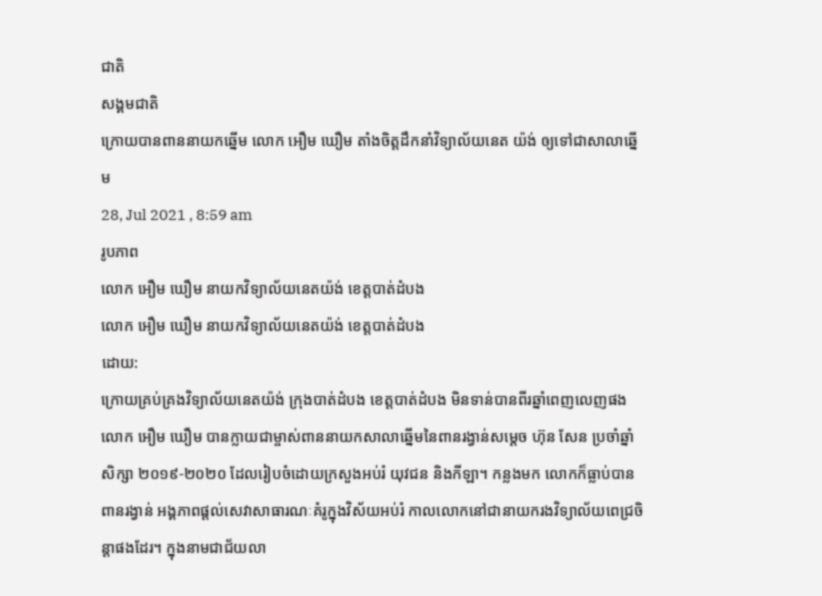ជាតិ
សង្គមជាតិ
ក្រោយបានពាននាយកឆ្នើម លោក អឿម ឃឿម តាំងចិត្តដឹកនាំវិទ្យាល័យនេត យ៉ង់ ឲ្យទៅជាសាលាឆ្នើម
28, Jul 2021 , 8:59 am
រូបភាព
លោក អឿម ឃឿម នាយកវិទ្យាល័យនេតយ៉ង់ ខេត្តបាត់ដំបង
លោក អឿម ឃឿម នាយកវិទ្យាល័យនេតយ៉ង់ ខេត្តបាត់ដំបង
ដោយ:
ក្រោយគ្រប់គ្រងវិទ្យាល័យនេតយ៉ង់ ក្រុងបាត់ដំបង ខេត្តបាត់ដំបង មិនទាន់បានពីរឆ្នាំពេញលេញផង លោក អឿម ឃឿម បានក្លាយជាម្ចាស់ពាននាយកសាលាឆ្នើមនៃពានរង្វាន់សម្តេច ហ៊ុន សែន ប្រចាំឆ្នាំសិក្សា ២០១៩-២០២០ ដែលរៀបចំដោយក្រសួងអប់រំ យុវជន និងកីឡា។ កន្លងមក លោកក៏ធ្លាប់បានពានរង្វាន់ អង្គភាពផ្តល់សេវាសាធារណៈគំរូក្នុងវិស័យអប់រំ កាលលោកនៅជានាយករងវិទ្យាល័យពេជ្រចិន្តាផងដែរ។ ក្នុងនាមជាជ័យលា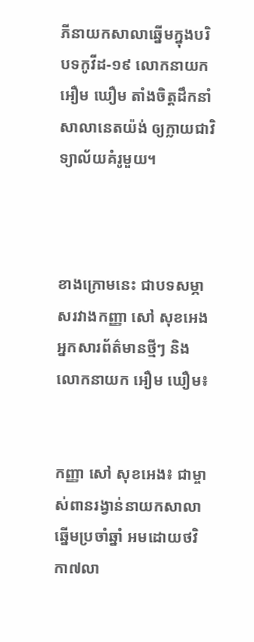ភីនាយកសាលាឆ្នើមក្នុងបរិបទកូវីដ-១៩ លោកនាយក  អឿម ឃឿម តាំងចិត្តដឹកនាំសាលានេតយ៉ង់ ឲ្យក្លាយជាវិទ្យាល័យគំរូមួយ។



ខាងក្រោមនេះ ជាបទសម្ភាសរវាងកញ្ញា សៅ សុខអេង អ្នកសារព័ត៌មានថ្មីៗ និងលោកនាយក អឿម ឃឿម៖


កញ្ញា សៅ សុខអេង៖ ជាម្ចាស់ពានរង្វាន់នាយកសាលាឆ្នើមប្រចាំឆ្នាំ អមដោយថវិកា៧លា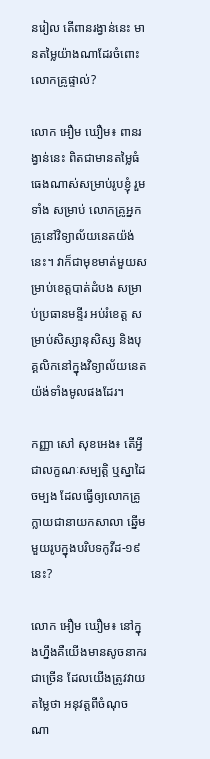នរៀល តើពានរង្វាន់នេះ មានតម្លៃយ៉ាងណាដែរចំពោះលោកគ្រូផ្ទាល់?

លោក អឿម ឃឿម៖ ពានរង្វាន់នេះ ពិតជាមានតម្លៃធំធេងណាស់សម្រាប់រូបខ្ញុំ រួមទាំង សម្រាប់ លោកគ្រូអ្នកគ្រូនៅវិទ្យាល័យនេតយ៉ង់នេះ។ វាក៏ជាមុខមាត់មួយសម្រាប់ខេត្តបាត់ដំបង សម្រាប់ប្រធានមន្ទីរ អប់រំខេត្ត សម្រាប់សិស្សានុសិស្ស និងបុគ្គលិកនៅក្នុងវិទ្យាល័យនេតយ៉ង់ទាំងមូលផងដែរ។

កញ្ញា សៅ សុខអេង៖ តើអ្វីជាលក្ខណៈសម្បត្តិ ឬស្នាដៃចម្បង ដែលធ្វើឲ្យលោកគ្រូក្លាយជានាយកសាលា ឆ្នើមមួយរូបក្នុងបរិបទកូវីដ-១៩នេះ?

លោក អឿម ឃឿម៖ នៅក្នុងហ្នឹងគឺយើងមានសូចនាករជាច្រើន ដែលយើងត្រូវវាយតម្លៃថា អនុវត្តពីចំណុច ណា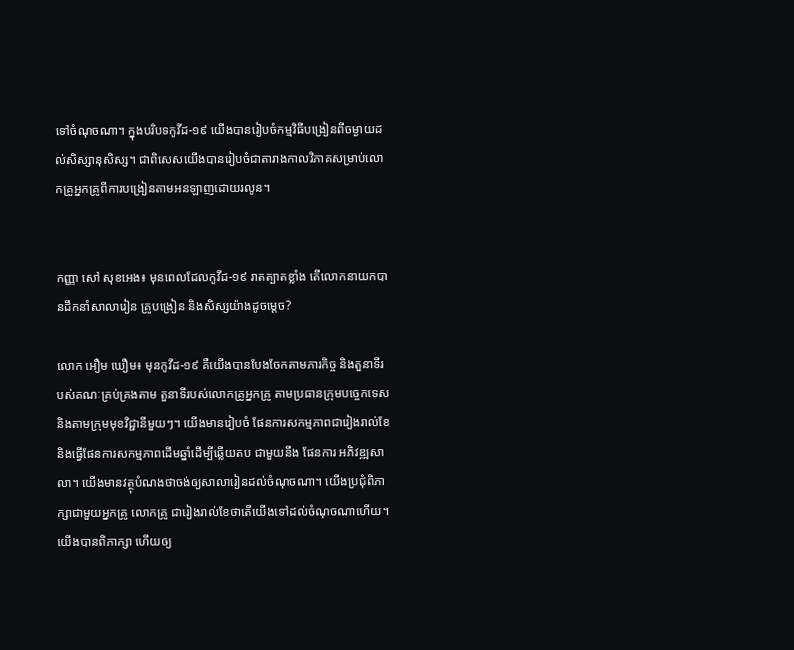ទៅចំណុចណា។ ក្នុងបរិបទកូវីដ-១៩ យើងបានរៀបចំកម្មវិធីបង្រៀនពីចម្ងាយដល់សិស្សានុសិស្ស។ ជាពិសេសយើងបានរៀបចំជាតារាងកាលវិភាគសម្រាប់លោកគ្រូអ្នកគ្រូពីការបង្រៀនតាមអនឡាញដោយរលូន។


កញ្ញា សៅ សុខអេង៖ មុនពេលដែលកូវីដ-១៩ រាតត្បាតខ្លាំង តើលោកនាយកបានដឹកនាំសាលារៀន គ្រូបង្រៀន និងសិស្សយ៉ាងដូចម្តេច?

លោក អឿម ឃឿម៖ មុនកូវីដ-១៩ គឺយើងបានបែងចែកតាមភារកិច្ច និងតួនាទីរបស់គណៈគ្រប់គ្រងតាម តួនាទីរបស់លោកគ្រូអ្នកគ្រូ តាមប្រធានក្រុមបច្ចេកទេស និងតាមក្រុមមុខវិជ្ជានីមួយៗ។ យើងមានរៀបចំ ផែនការសកម្មភាពជារៀងរាល់ខែ និងធ្វើផែនការសកម្មភាពដើមឆ្នាំដើម្បីឆ្លើយតប ជាមួយនឹង ផែនការ អភិវឌ្ឍសាលា។ យើងមានវត្ថុបំណងថាចង់ឲ្យសាលារៀនដល់ចំណុចណា។ យើងប្រជុំពិភាក្សាជាមួយអ្នកគ្រូ លោកគ្រូ ជារៀងរាល់ខែថាតើយើងទៅដល់ចំណុចណាហើយ។ យើងបានពិភាក្សា ហើយឲ្យ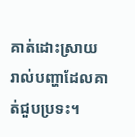គាត់ដោះស្រាយ រាល់បញ្ហាដែលគាត់ជួបប្រទះ។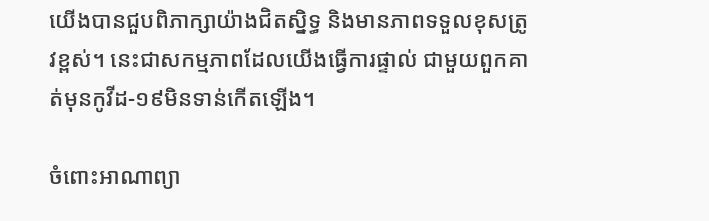យើងបានជួបពិភាក្សាយ៉ាងជិតស្និទ្ធ និងមានភាពទទួលខុសត្រូវខ្ពស់។ នេះជាសកម្មភាពដែលយើងធ្វើការផ្ទាល់ ជាមួយពួកគាត់មុនកូវីដ-១៩មិនទាន់កើតឡើង។

ចំពោះអាណាព្យា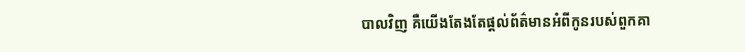បាលវិញ គឺយើងតែងតែផ្តល់ព័ត៌មានអំពីកូនរបស់ពួកគា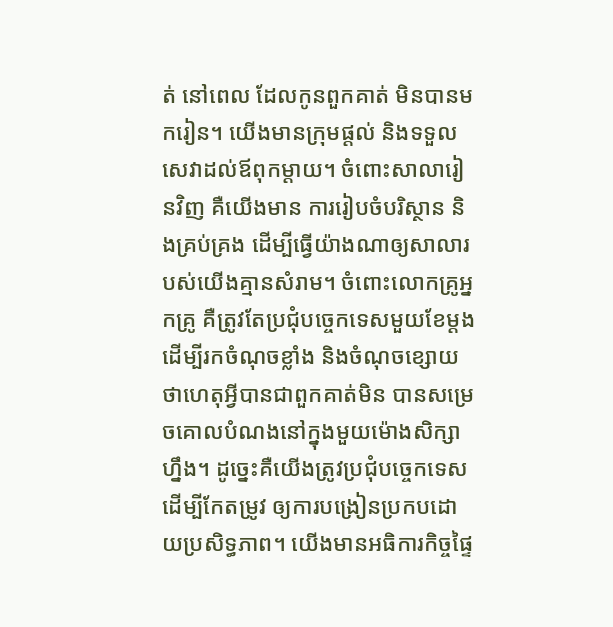ត់ នៅពេល ដែលកូនពួកគាត់ មិនបានមករៀន។ យើងមានក្រុមផ្តល់ និងទទួលសេវាដល់ឪពុកម្តាយ។ ចំពោះសាលារៀនវិញ គឺយើងមាន ការរៀបចំបរិស្ថាន និងគ្រប់គ្រង ដើម្បីធ្វើយ៉ាងណាឲ្យសាលារបស់យើងគ្មានសំរាម។ ចំពោះលោកគ្រូអ្នកគ្រូ គឺត្រូវតែប្រជុំបច្ចេកទេសមួយខែម្តង ដើម្បីរកចំណុចខ្លាំង និងចំណុចខ្សោយថាហេតុអ្វីបានជាពួកគាត់មិន បានសម្រេចគោលបំណងនៅក្នុងមួយម៉ោងសិក្សាហ្នឹង។ ដូច្នេះគឺយើងត្រូវប្រជុំបច្ចេកទេសដើម្បីកែតម្រូវ ឲ្យការបង្រៀនប្រកបដោយប្រសិទ្ធភាព។ យើងមានអធិការកិច្ចផ្ទៃ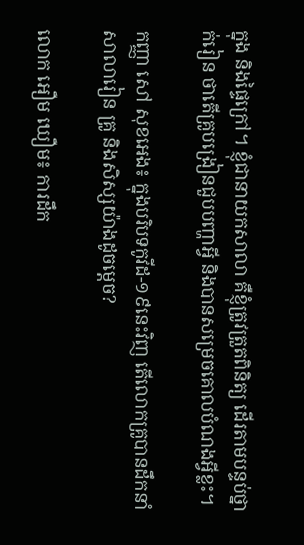ក្នុង និងផ្ទៃក្រៅ។ ខ្ញុំជានាយកសាលា គឺខ្ញុំត្រូវត្រួតពិនិត្យ ដើរតាមបន្ទប់ថ្នាក់រៀន ថាតើគ្រូបង្រៀនជួបបញ្ហាអ្វី និងបានសម្រេចគោលបំណងអ្វីខ្លះ។

កញ្ញា សៅ សុខអេង៖ ក្នុងបរិបទកូវីដ-១៩នេះវិញ តើលោកគ្រូបានដឹកនាំសាលារៀន គ្រូ និងសិស្សយ៉ាងដូចម្តេច?

លោក អឿម ឃឿម៖ ការដឹក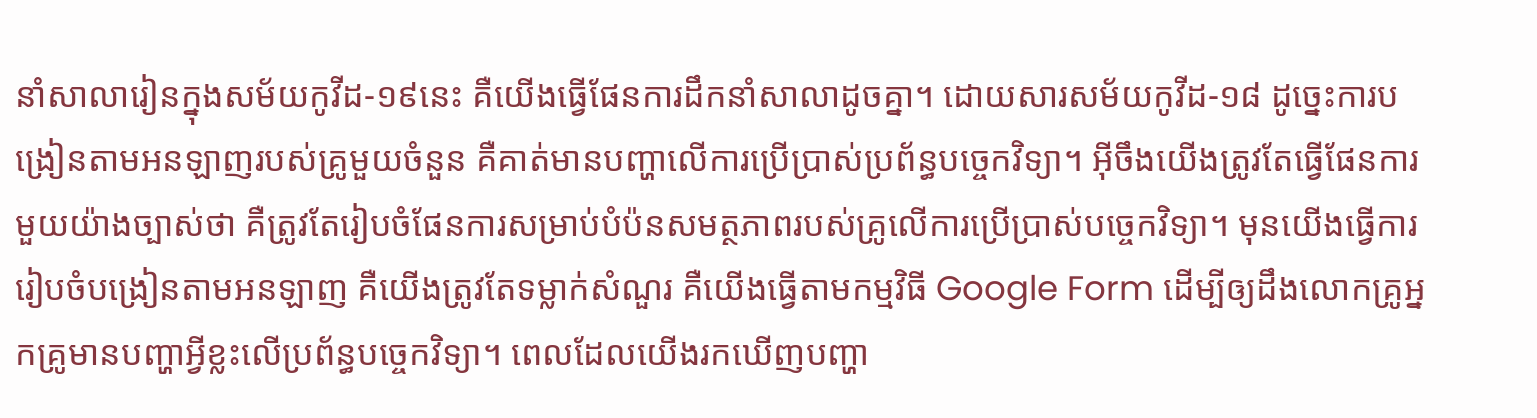នាំសាលារៀនក្នុងសម័យកូវីដ-១៩នេះ គឺយើងធ្វើផែនការដឹកនាំសាលាដូចគ្នា។ ដោយសារសម័យកូវីដ-១៨ ដូច្នេះការបង្រៀនតាមអនឡាញរបស់គ្រូមួយចំនួន គឺគាត់មានបញ្ហាលើការប្រើប្រាស់ប្រព័ន្ធបច្ចេកវិទ្យា។ អ៊ីចឹងយើងត្រូវតែធ្វើផែនការមួយយ៉ាងច្បាស់ថា គឺត្រូវតែរៀបចំផែនការសម្រាប់បំប៉នសមត្ថភាពរបស់គ្រូលើការប្រើប្រាស់បច្ចេកវិទ្យា។ មុនយើងធ្វើការរៀបចំបង្រៀនតាមអនឡាញ គឺយើងត្រូវតែទម្លាក់សំណួរ គឺយើងធ្វើតាមកម្មវិធី Google Form ដើម្បីឲ្យដឹងលោកគ្រូអ្នកគ្រូមានបញ្ហាអ្វីខ្លះលើប្រព័ន្ធបច្ចេកវិទ្យា។ ពេលដែលយើងរកឃើញបញ្ហា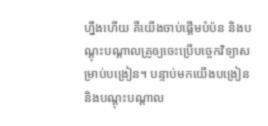ហ្នឹងហើយ គឺយើងចាប់ផ្តើមបំប៉ន និងបណ្តុះបណ្តាលគ្រូឲ្យចេះប្រើបច្ចេកវិទ្យាសម្រាប់បង្រៀន។ បន្ទាប់មកយើងបង្រៀន និងបណ្តុះបណ្តាល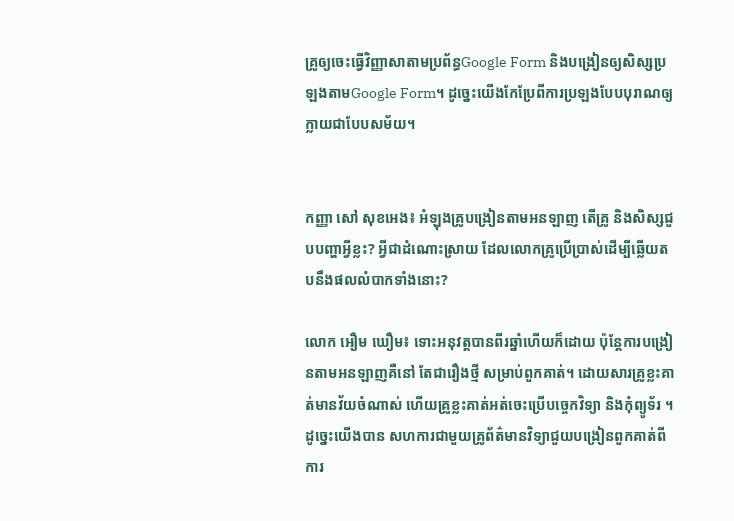គ្រូឲ្យចេះធ្វើវិញ្ញាសាតាមប្រព័ន្ធGoogle Form និងបង្រៀនឲ្យសិស្សប្រឡងតាមGoogle Form។ ដូច្នេះយើងកែប្រែពីការប្រឡងបែបបុរាណឲ្យក្លាយជាបែបសម័យ។


កញ្ញា សៅ សុខអេង៖ អំឡុងគ្រូបង្រៀនតាមអនឡាញ តើគ្រូ និងសិស្សជួបបញ្ហាអ្វីខ្លះ? អ្វីជាដំណោះស្រាយ ដែលលោកគ្រូប្រើប្រាស់ដើម្បីឆ្លើយតបនឹងផលលំបាកទាំងនោះ?

លោក អឿម ឃឿម៖ ទោះអនុវត្តបានពីរឆ្នាំហើយក៏ដោយ ប៉ុន្តែការបង្រៀនតាមអនឡាញគឺនៅ តែជារឿងថ្មី សម្រាប់ពួកគាត់។ ដោយសារគ្រូខ្លះគាត់មានវ័យចំណាស់ ហើយគ្រូខ្លះគាត់អត់ចេះប្រើបច្ចេកវិទ្យា និងកុំព្យូទ័រ ។ ដូច្នេះយើងបាន សហការជាមួយគ្រូព័ត៌មានវិទ្យាជួយបង្រៀនពួកគាត់ពីការ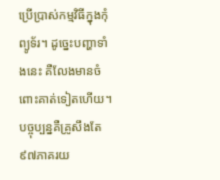ប្រើប្រាស់កម្មវិធីក្នុងកុំព្យូទ័រ។ ដូច្នេះបញ្ហាទាំងនេះ គឺលែងមានចំពោះគាត់ទៀតហើយ។ បច្ចុប្បន្នគឺគ្រូសឹងតែ៩៧ភាគរយ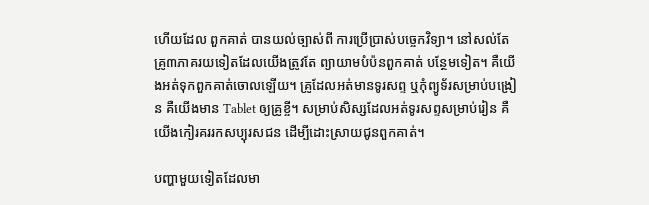ហើយដែល ពួកគាត់ បានយល់ច្បាស់ពី ការប្រើប្រាស់បច្ចេកវិទ្យា។ នៅសល់តែគ្រូ៣ភាគរយទៀតដែលយើងត្រូវតែ ព្យាយាមបំប៉នពួកគាត់ បន្ថែមទៀត។ គឺយើងអត់ទុកពួកគាត់ចោលឡើយ។ គ្រូដែលអត់មានទូរសព្ទ ឬកុំព្យូទ័រសម្រាប់បង្រៀន គឺយើងមាន Tablet ឲ្យគ្រូខ្ចី។ សម្រាប់សិស្សដែលអត់ទូរសព្ទសម្រាប់រៀន គឺយើងកៀរគររកសប្បុរសជន ដើម្បីដោះស្រាយជូនពួកគាត់។

បញ្ហាមួយទៀតដែលមា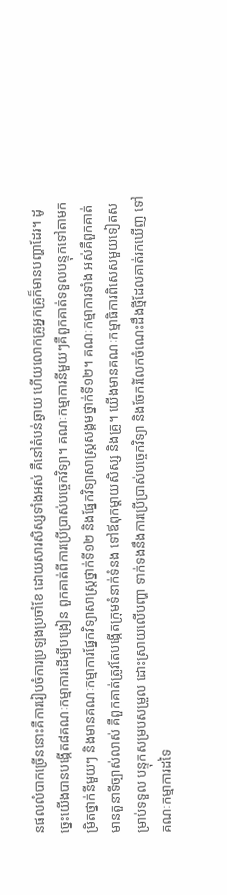នផលលំបាកច្រើននោះគឺការរៀបចំការប្រឡងប្រចាំខែ ដោយសារសិស្សទាំងអស់ គឺនៅតំបន់ឆ្ងាយ ហើយលោកគ្រូអ្នកគ្រូក៏មានបញ្ហាដែរ។ ដូច្នេះយើងបានបង្កើត៨គណៈកម្មាការដើម្បីបង្រៀន ពួកគាត់ពីការប្រើប្រាស់បច្ចេកវិទ្យា។ គណៈកម្មាការនីមួយៗគឺពួកគាត់ទទួលបន្ទុកទៅតាមកម្រិតថ្នាក់នីមួយៗ និងមានគណៈកម្មាការផ្នែកវិទ្យាសាស្ត្រថ្នាក់ទី១២ និងផ្នែកវិទ្យាសាស្ត្រសង្គមថ្នាក់ទី១២។ គណៈកម្មាការទាំង អស់គឺពួកគាត់មានតួនាទីច្បាស់លាស់ គឺពួកគាត់ត្រូវតែបង្កើតក្រុមទំនាក់ទំនង ទៅឪពុកម្តាយសិស្ស និងគ្រូ។ យើងមានគណៈកម្មាធិការពិសេសមួយទៀតសម្រាប់ទទួល បន្ទុកសម្របសម្រួល ដោះស្រាយលើបញ្ហា ទាក់ទងនឹងការប្រើប្រាស់បច្ចេកវិទ្យា និងចែករំលែកចំណេះដឹងថ្មីដែលគាត់រកឃើញ ទៅគណៈកម្មាការដទៃ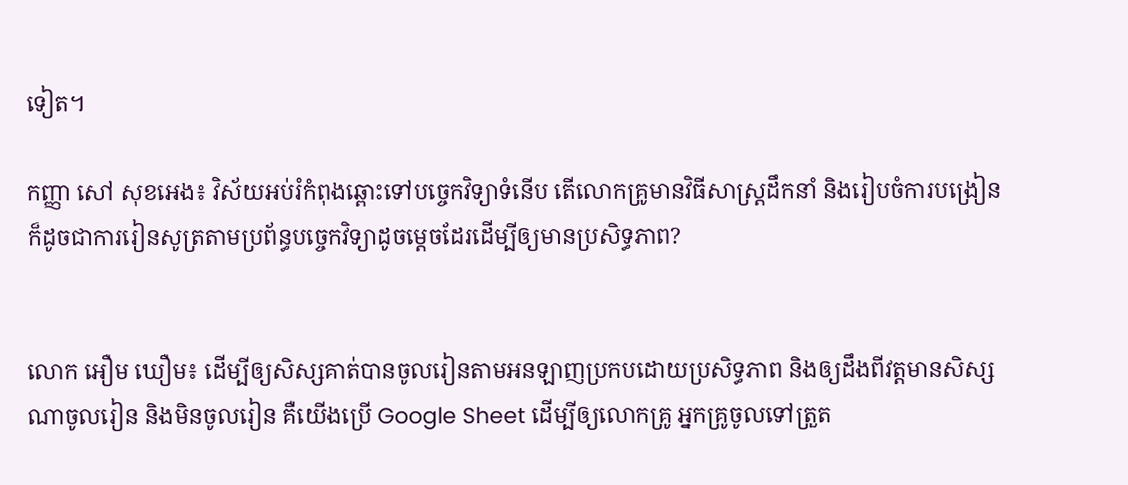ទៀត។

កញ្ញា សៅ សុខអេង៖ វិស័យអប់រំកំពុងឆ្ពោះទៅបច្ចេកវិទ្យាទំនើប តើលោកគ្រូមានវិធីសាស្ត្រដឹកនាំ និងរៀបចំការបង្រៀន ក៏ដូចជាការរៀនសូត្រតាមប្រព័ន្ធបច្ចេកវិទ្យាដូចម្តេចដែរដើម្បីឲ្យមានប្រសិទ្ធភាព?


លោក អឿម ឃឿម៖ ដើម្បីឲ្យសិស្សគាត់បានចូលរៀនតាមអនឡាញប្រកបដោយប្រសិទ្ធភាព និងឲ្យដឹងពីវត្តមានសិស្សណាចូលរៀន និងមិនចូលរៀន គឺយើងប្រើ Google Sheet ដើម្បីឲ្យលោកគ្រូ អ្នកគ្រូចូលទៅត្រួត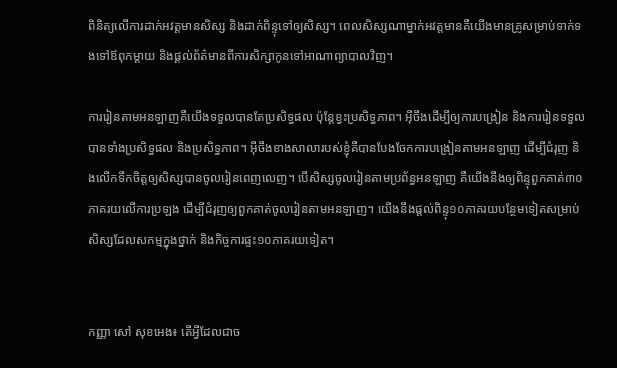ពិនិត្យលើការដាក់អវត្តមានសិស្ស និងដាក់ពិន្ទុទៅឲ្យសិស្ស។ ពេលសិស្សណាម្នាក់អវត្តមានគឺយើងមានគ្រូសម្រាប់ទាក់ទងទៅឪពុកម្តាយ និងផ្តល់ព័ត៌មានពីការសិក្សាកូនទៅអាណាព្យាបាលវិញ។

ការរៀនតាមអនឡាញគឺយើងទទួលបានតែប្រសិទ្ធផល ប៉ុន្តែខ្វះប្រសិទ្ធភាព។ អ៊ីចឹងដើម្បីឲ្យការបង្រៀន និងការរៀនទទួលបានទាំងប្រសិទ្ធផល និងប្រសិទ្ធភាព។ អ៊ីចឹងខាងសាលារបស់ខ្ញុំគឺបានបែងចែកការបង្រៀនតាមអនឡាញ ដើម្បីជំរុញ និងលើកទឹកចិត្តឲ្យសិស្សបានចូលរៀនពេញលេញ។ បើសិស្សចូលរៀនតាមប្រព័ន្ធអនឡាញ គឺយើងនឹងឲ្យពិន្ទុពួកគាត់៣០ភាគរយលើការប្រឡង ដើម្បីជំរុញឲ្យពួកគាត់ចូលរៀនតាមអនឡាញ។ យើងនឹងផ្តល់ពិន្ទុ១០ភាគរយបន្ថែមទៀតសម្រាប់សិស្សដែលសកម្មក្នុងថ្នាក់ និងកិច្ចការផ្ទះ១០ភាគរយទៀត។


កញ្ញា សៅ សុខអេង៖ តើអ្វីដែលជាច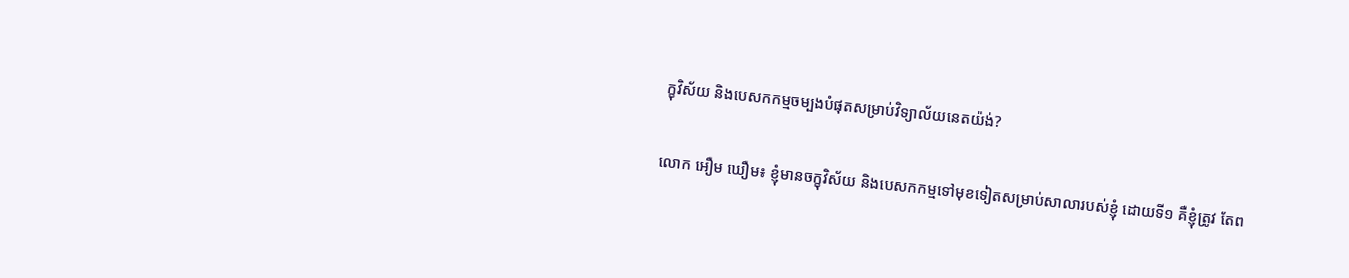ក្ខុវិស័យ និងបេសកកម្មចម្បងបំផុតសម្រាប់វិទ្យាល័យនេតយ៉ង់?

លោក អឿម ឃឿម៖ ខ្ញុំមានចក្ខុវិស័យ និងបេសកកម្មទៅមុខទៀតសម្រាប់សាលារបស់ខ្ញុំ ដោយទី១ គឺខ្ញុំត្រូវ តែព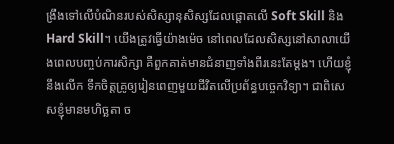ង្រឹងទៅលើបំណិនរបស់សិស្សានុសិស្សដែលផ្តោតលើ Soft Skill និងHard Skill។ យើងត្រូវធ្វើយ៉ាងម៉េច នៅពេលដែលសិស្សនៅសាលាយើងពេលបញ្ចប់ការសិក្សា គឺពួកគាត់មានជំនាញទាំងពីរនេះតែម្តង។ ហើយខ្ញុំនឹងលើក ទឹកចិត្តគ្រូឲ្យរៀនពេញមួយជីវិតលើប្រព័ន្ធបច្ចេកវិទ្យា។ ជាពិសេសខ្ញុំមានមហិច្ឆតា ច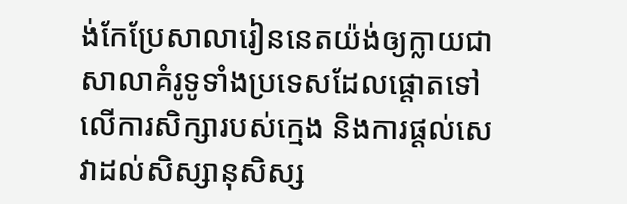ង់កែប្រែសាលារៀននេតយ៉ង់ឲ្យក្លាយជាសាលាគំរូទូទាំងប្រទេសដែលផ្តោតទៅលើការសិក្សារបស់ក្មេង និងការផ្តល់សេវាដល់សិស្សានុសិស្ស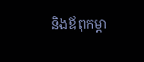និងឪពុកម្តា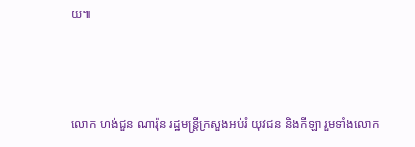យ៕



លោក ហង់ជួន ណារ៉ុន រដ្ឋមន្ត្រីក្រសួងអប់រំ យុវជន និងកីឡា រួមទាំងលោក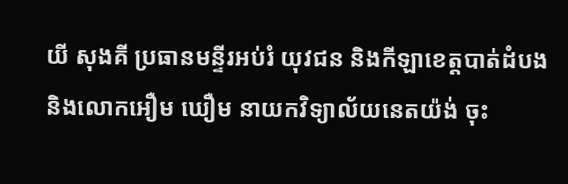យី សុងគី ប្រធានមន្ទីរអប់រំ យុវជន និងកីឡាខេត្តបាត់ដំបង និងលោកអឿម ឃឿម នាយកវិទ្យាល័យនេតយ៉ង់ ចុះ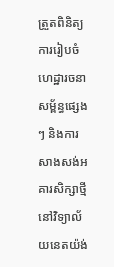ត្រួតពិនិត្យការរៀបចំហេដ្ឋារចនាសម្ព័ន្ធផ្សេងៗ និងការសាងសង់អគារសិក្សាថ្មីនៅវិទ្យាល័យនេតយ៉ង់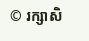© រក្សាសិ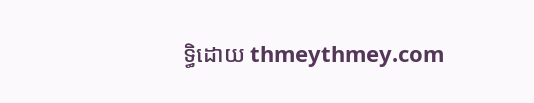ទ្ធិដោយ thmeythmey.com